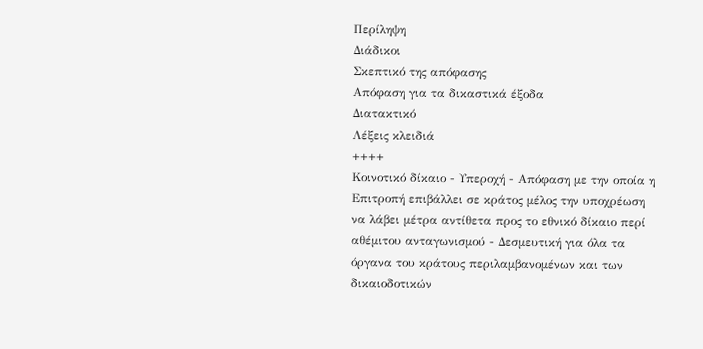Περίληψη
Διάδικοι
Σκεπτικό της απόφασης
Απόφαση για τα δικαστικά έξοδα
Διατακτικό
Λέξεις κλειδιά
++++
Κοινοτικό δίκαιο - Υπεροχή - Απόφαση με την οποία η Επιτροπή επιβάλλει σε κράτος μέλος την υποχρέωση να λάβει μέτρα αντίθετα προς το εθνικό δίκαιο περί αθέμιτου ανταγωνισμού - Δεσμευτική για όλα τα όργανα του κράτους περιλαμβανομένων και των δικαιοδοτικών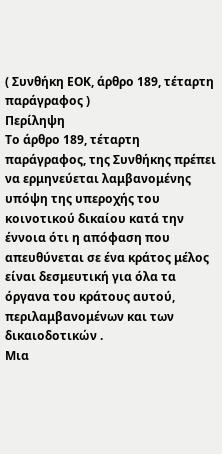( Συνθήκη ΕΟΚ, άρθρο 189, τέταρτη παράγραφος )
Περίληψη
Το άρθρο 189, τέταρτη παράγραφος, της Συνθήκης πρέπει να ερμηνεύεται λαμβανομένης υπόψη της υπεροχής του κοινοτικού δικαίου κατά την έννοια ότι η απόφαση που απευθύνεται σε ένα κράτος μέλος είναι δεσμευτική για όλα τα όργανα του κράτους αυτού, περιλαμβανομένων και των δικαιοδοτικών .
Μια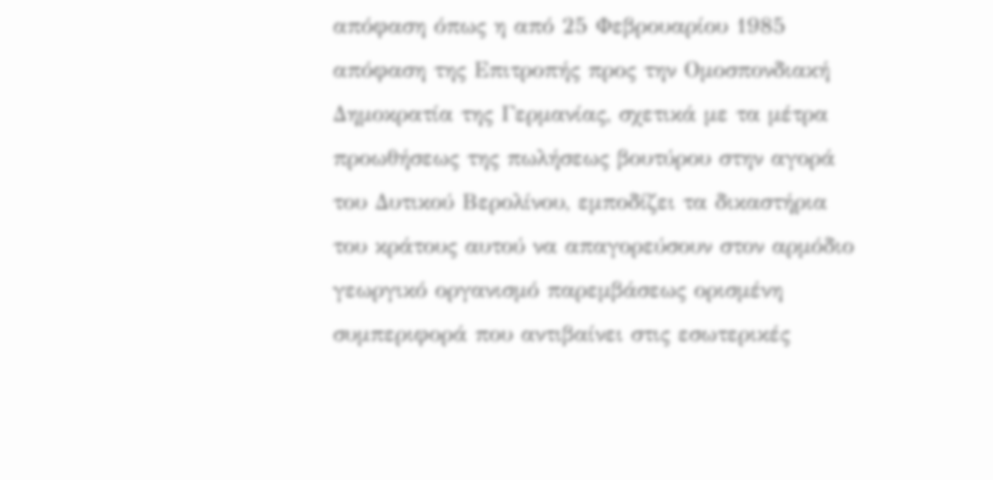απόφαση όπως η από 25 Φεβρουαρίου 1985 απόφαση της Επιτροπής προς την Ομοσπονδιακή Δημοκρατία της Γερμανίας, σχετικά με τα μέτρα προωθήσεως της πωλήσεως βουτύρου στην αγορά του Δυτικού Βερολίνου, εμποδίζει τα δικαστήρια του κράτους αυτού να απαγορεύσουν στον αρμόδιο γεωργικό οργανισμό παρεμβάσεως ορισμένη συμπεριφορά που αντιβαίνει στις εσωτερικές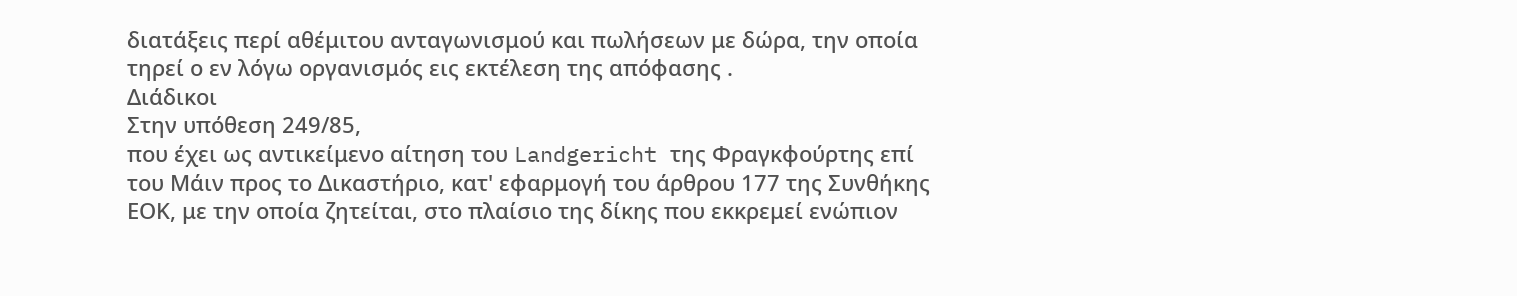διατάξεις περί αθέμιτου ανταγωνισμού και πωλήσεων με δώρα, την οποία τηρεί ο εν λόγω οργανισμός εις εκτέλεση της απόφασης .
Διάδικοι
Στην υπόθεση 249/85,
που έχει ως αντικείμενο αίτηση του Landgericht της Φραγκφούρτης επί του Μάιν προς το Δικαστήριο, κατ' εφαρμογή του άρθρου 177 της Συνθήκης ΕΟΚ, με την οποία ζητείται, στο πλαίσιο της δίκης που εκκρεμεί ενώπιον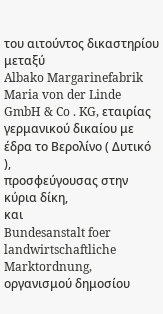του αιτούντος δικαστηρίου μεταξύ
Albako Margarinefabrik Maria von der Linde GmbH & Co . KG, εταιρίας γερμανικού δικαίου με έδρα το Βερολίνο ( Δυτικό ),
προσφεύγουσας στην κύρια δίκη,
και
Bundesanstalt foer landwirtschaftliche Marktordnung, οργανισμού δημοσίου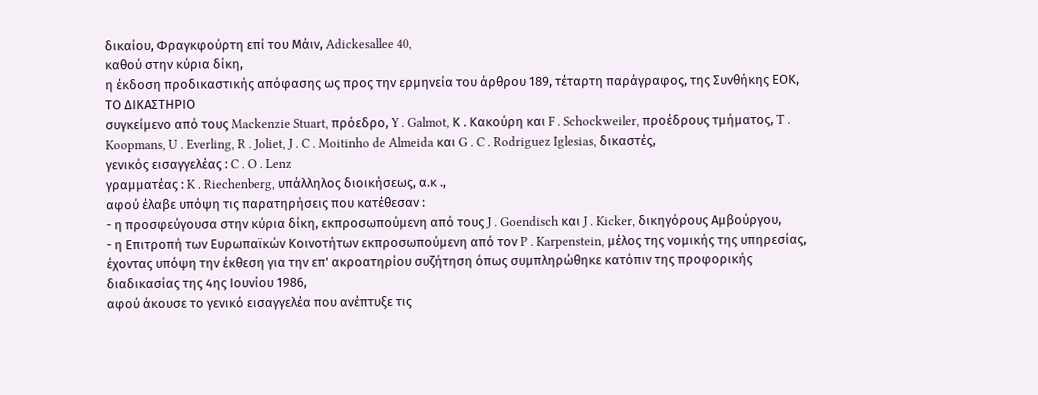δικαίου, Φραγκφούρτη επί του Μάιν, Adickesallee 40,
καθού στην κύρια δίκη,
η έκδοση προδικαστικής απόφασης ως προς την ερμηνεία του άρθρου 189, τέταρτη παράγραφος, της Συνθήκης ΕΟΚ,
ΤΟ ΔΙΚΑΣΤΗΡΙΟ
συγκείμενο από τους Mackenzie Stuart, πρόεδρο, Y . Galmot, Κ . Κακούρη και F . Schockweiler, προέδρους τμήματος, T . Koopmans, U . Everling, R . Joliet, J . C . Moitinho de Almeida και G . C . Rodriguez Iglesias, δικαστές,
γενικός εισαγγελέας : C . O . Lenz
γραμματέας : K . Riechenberg, υπάλληλος διοικήσεως, α.κ .,
αφού έλαβε υπόψη τις παρατηρήσεις που κατέθεσαν :
- η προσφεύγουσα στην κύρια δίκη, εκπροσωπούμενη από τους J . Goendisch και J . Kicker, δικηγόρους Αμβούργου,
- η Επιτροπή των Ευρωπαϊκών Κοινοτήτων εκπροσωπούμενη από τον P . Karpenstein, μέλος της νομικής της υπηρεσίας,
έχοντας υπόψη την έκθεση για την επ' ακροατηρίου συζήτηση όπως συμπληρώθηκε κατόπιν της προφορικής διαδικασίας της 4ης Ιουνίου 1986,
αφού άκουσε το γενικό εισαγγελέα που ανέπτυξε τις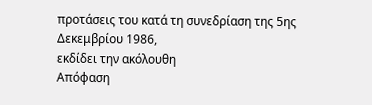προτάσεις του κατά τη συνεδρίαση της 5ης Δεκεμβρίου 1986,
εκδίδει την ακόλουθη
Απόφαση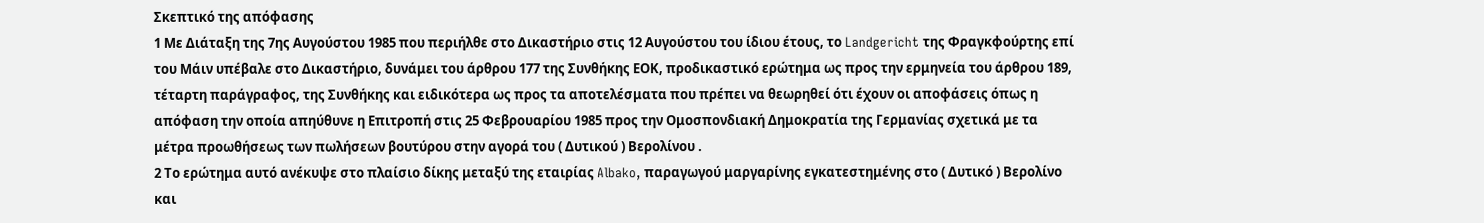Σκεπτικό της απόφασης
1 Με Διάταξη της 7ης Αυγούστου 1985 που περιήλθε στο Δικαστήριο στις 12 Αυγούστου του ίδιου έτους, το Landgericht της Φραγκφούρτης επί του Μάιν υπέβαλε στο Δικαστήριο, δυνάμει του άρθρου 177 της Συνθήκης ΕΟΚ, προδικαστικό ερώτημα ως προς την ερμηνεία του άρθρου 189, τέταρτη παράγραφος, της Συνθήκης και ειδικότερα ως προς τα αποτελέσματα που πρέπει να θεωρηθεί ότι έχουν οι αποφάσεις όπως η απόφαση την οποία απηύθυνε η Επιτροπή στις 25 Φεβρουαρίου 1985 προς την Ομοσπονδιακή Δημοκρατία της Γερμανίας σχετικά με τα μέτρα προωθήσεως των πωλήσεων βουτύρου στην αγορά του ( Δυτικού ) Βερολίνου .
2 Το ερώτημα αυτό ανέκυψε στο πλαίσιο δίκης μεταξύ της εταιρίας Albako, παραγωγού μαργαρίνης εγκατεστημένης στο ( Δυτικό ) Βερολίνο και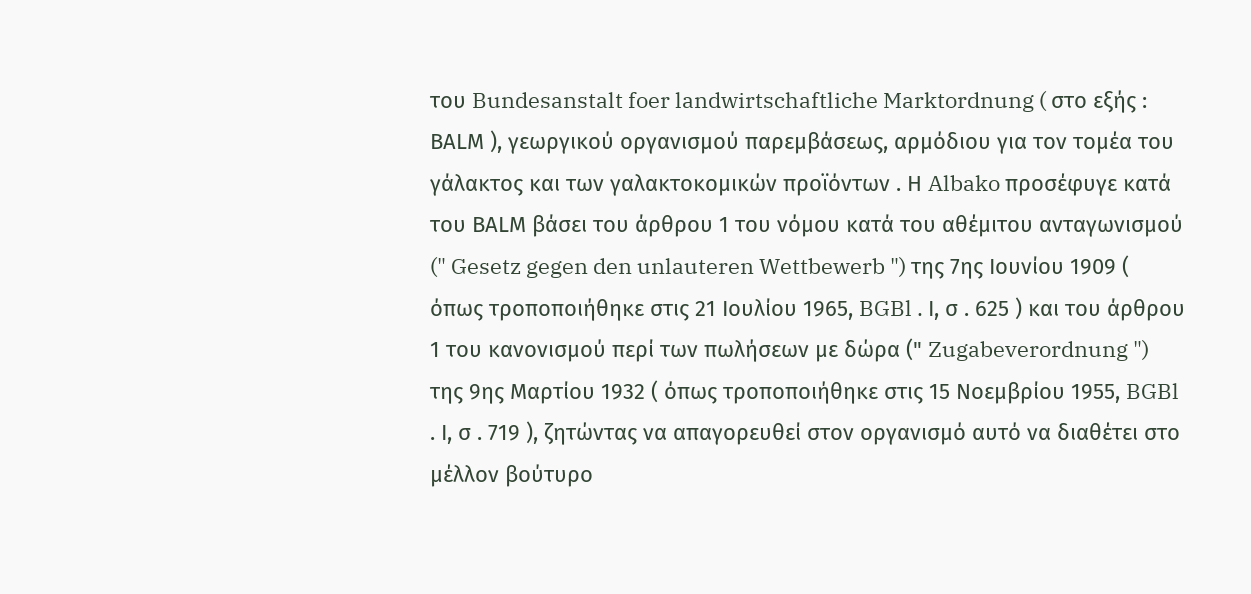του Bundesanstalt foer landwirtschaftliche Marktordnung ( στο εξής : ΒΑLΜ ), γεωργικού οργανισμού παρεμβάσεως, αρμόδιου για τον τομέα του γάλακτος και των γαλακτοκομικών προϊόντων . Η Albako προσέφυγε κατά του ΒΑLΜ βάσει του άρθρου 1 του νόμου κατά του αθέμιτου ανταγωνισμού (" Gesetz gegen den unlauteren Wettbewerb ") της 7ης Ιουνίου 1909 ( όπως τροποποιήθηκε στις 21 Ιουλίου 1965, BGBl . Ι, σ . 625 ) και του άρθρου 1 του κανονισμού περί των πωλήσεων με δώρα (" Zugabeverordnung ") της 9ης Μαρτίου 1932 ( όπως τροποποιήθηκε στις 15 Νοεμβρίου 1955, BGBl . Ι, σ . 719 ), ζητώντας να απαγορευθεί στον οργανισμό αυτό να διαθέτει στο μέλλον βούτυρο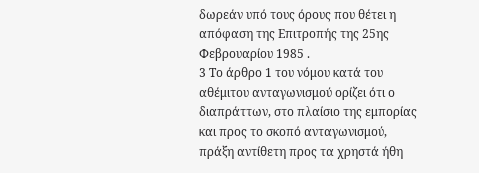δωρεάν υπό τους όρους που θέτει η απόφαση της Επιτροπής της 25ης Φεβρουαρίου 1985 .
3 Το άρθρο 1 του νόμου κατά του αθέμιτου ανταγωνισμού ορίζει ότι ο διαπράττων, στο πλαίσιο της εμπορίας και προς το σκοπό ανταγωνισμού, πράξη αντίθετη προς τα χρηστά ήθη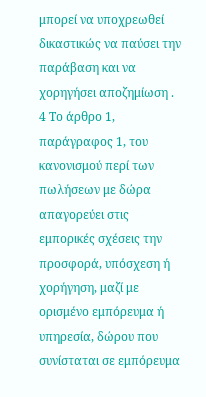μπορεί να υποχρεωθεί δικαστικώς να παύσει την παράβαση και να χορηγήσει αποζημίωση .
4 Το άρθρο 1, παράγραφος 1, του κανονισμού περί των πωλήσεων με δώρα απαγορεύει στις εμπορικές σχέσεις την προσφορά, υπόσχεση ή χορήγηση, μαζί με ορισμένο εμπόρευμα ή υπηρεσία, δώρου που συνίσταται σε εμπόρευμα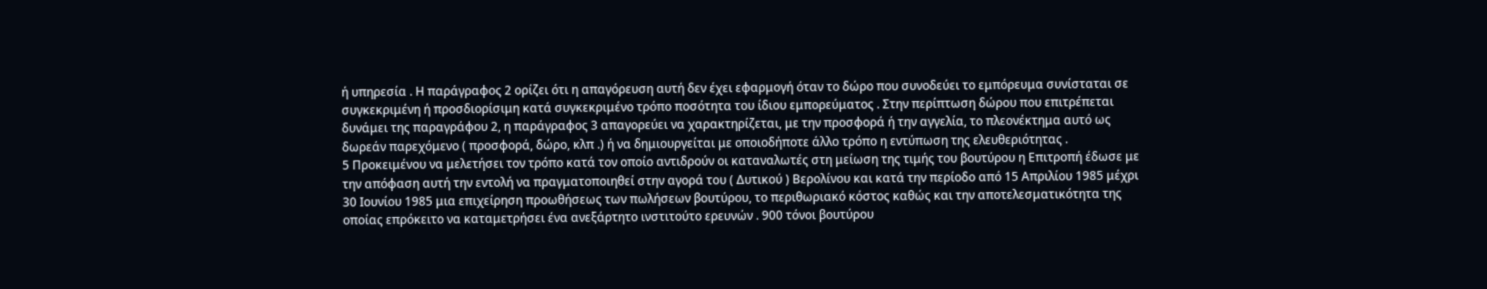ή υπηρεσία . Η παράγραφος 2 ορίζει ότι η απαγόρευση αυτή δεν έχει εφαρμογή όταν το δώρο που συνοδεύει το εμπόρευμα συνίσταται σε συγκεκριμένη ή προσδιορίσιμη κατά συγκεκριμένο τρόπο ποσότητα του ίδιου εμπορεύματος . Στην περίπτωση δώρου που επιτρέπεται δυνάμει της παραγράφου 2, η παράγραφος 3 απαγορεύει να χαρακτηρίζεται, με την προσφορά ή την αγγελία, το πλεονέκτημα αυτό ως δωρεάν παρεχόμενο ( προσφορά, δώρο, κλπ .) ή να δημιουργείται με οποιοδήποτε άλλο τρόπο η εντύπωση της ελευθεριότητας .
5 Προκειμένου να μελετήσει τον τρόπο κατά τον οποίο αντιδρούν οι καταναλωτές στη μείωση της τιμής του βουτύρου η Επιτροπή έδωσε με την απόφαση αυτή την εντολή να πραγματοποιηθεί στην αγορά του ( Δυτικού ) Βερολίνου και κατά την περίοδο από 15 Απριλίου 1985 μέχρι 30 Ιουνίου 1985 μια επιχείρηση προωθήσεως των πωλήσεων βουτύρου, το περιθωριακό κόστος καθώς και την αποτελεσματικότητα της οποίας επρόκειτο να καταμετρήσει ένα ανεξάρτητο ινστιτούτο ερευνών . 900 τόνοι βουτύρου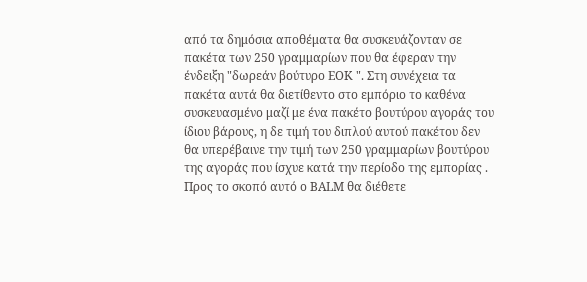από τα δημόσια αποθέματα θα συσκευάζονταν σε πακέτα των 250 γραμμαρίων που θα έφεραν την ένδειξη "δωρεάν βούτυρο ΕΟΚ ". Στη συνέχεια τα πακέτα αυτά θα διετίθεντο στο εμπόριο το καθένα συσκευασμένο μαζί με ένα πακέτο βουτύρου αγοράς του ίδιου βάρους, η δε τιμή του διπλού αυτού πακέτου δεν θα υπερέβαινε την τιμή των 250 γραμμαρίων βουτύρου της αγοράς που ίσχυε κατά την περίοδο της εμπορίας . Προς το σκοπό αυτό ο ΒΑLΜ θα διέθετε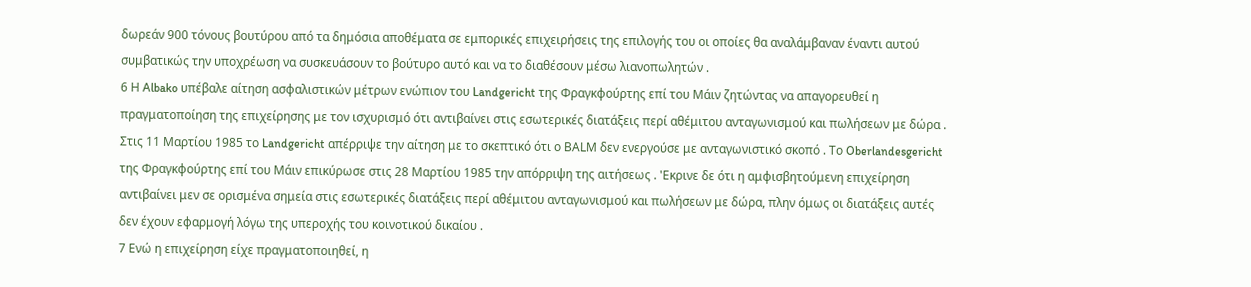δωρεάν 900 τόνους βουτύρου από τα δημόσια αποθέματα σε εμπορικές επιχειρήσεις της επιλογής του οι οποίες θα αναλάμβαναν έναντι αυτού συμβατικώς την υποχρέωση να συσκευάσουν το βούτυρο αυτό και να το διαθέσουν μέσω λιανοπωλητών .
6 Η Albako υπέβαλε αίτηση ασφαλιστικών μέτρων ενώπιον του Landgericht της Φραγκφούρτης επί του Μάιν ζητώντας να απαγορευθεί η πραγματοποίηση της επιχείρησης με τον ισχυρισμό ότι αντιβαίνει στις εσωτερικές διατάξεις περί αθέμιτου ανταγωνισμού και πωλήσεων με δώρα . Στις 11 Μαρτίου 1985 το Landgericht απέρριψε την αίτηση με το σκεπτικό ότι ο ΒΑLΜ δεν ενεργούσε με ανταγωνιστικό σκοπό . Το Oberlandesgericht της Φραγκφούρτης επί του Μάιν επικύρωσε στις 28 Μαρτίου 1985 την απόρριψη της αιτήσεως . 'Εκρινε δε ότι η αμφισβητούμενη επιχείρηση αντιβαίνει μεν σε ορισμένα σημεία στις εσωτερικές διατάξεις περί αθέμιτου ανταγωνισμού και πωλήσεων με δώρα, πλην όμως οι διατάξεις αυτές δεν έχουν εφαρμογή λόγω της υπεροχής του κοινοτικού δικαίου .
7 Ενώ η επιχείρηση είχε πραγματοποιηθεί, η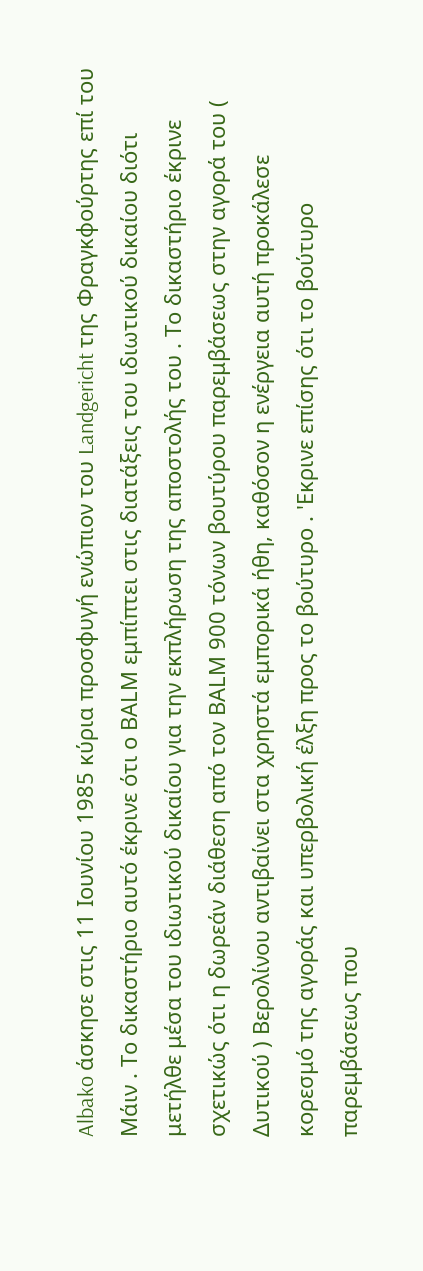Albako άσκησε στις 11 Ιουνίου 1985 κύρια προσφυγή ενώπιον του Landgericht της Φραγκφούρτης επί του Μάιν . Το δικαστήριο αυτό έκρινε ότι ο ΒΑLΜ εμπίπτει στις διατάξεις του ιδιωτικού δικαίου διότι μετήλθε μέσα του ιδιωτικού δικαίου για την εκπλήρωση της αποστολής του . Το δικαστήριο έκρινε σχετικώς ότι η δωρεάν διάθεση από τον ΒΑLΜ 900 τόνων βουτύρου παρεμβάσεως στην αγορά του ( Δυτικού ) Βερολίνου αντιβαίνει στα χρηστά εμπορικά ήθη, καθόσον η ενέργεια αυτή προκάλεσε κορεσμό της αγοράς και υπερβολική έλξη προς το βούτυρο . 'Εκρινε επίσης ότι το βούτυρο παρεμβάσεως που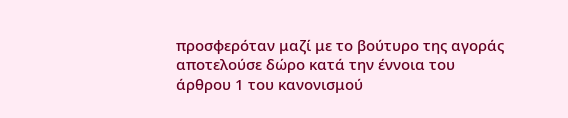προσφερόταν μαζί με το βούτυρο της αγοράς αποτελούσε δώρο κατά την έννοια του άρθρου 1 του κανονισμού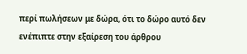περί πωλήσεων με δώρα, ότι το δώρο αυτό δεν ενέπιπτε στην εξαίρεση του άρθρου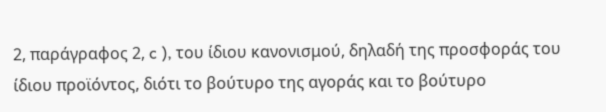2, παράγραφος 2, c ), του ίδιου κανονισμού, δηλαδή της προσφοράς του ίδιου προϊόντος, διότι το βούτυρο της αγοράς και το βούτυρο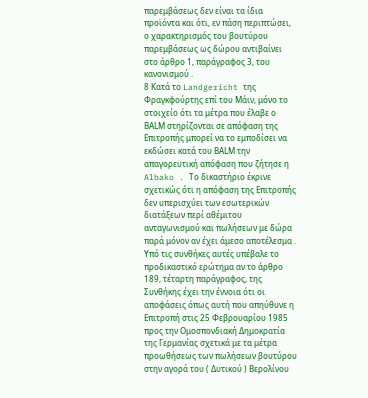παρεμβάσεως δεν είναι τα ίδια προϊόντα και ότι, εν πάση περιπτώσει, ο χαρακτηρισμός του βουτύρου παρεμβάσεως ως δώρου αντιβαίνει στο άρθρο 1, παράγραφος 3, του κανονισμού .
8 Κατά το Landgericht της Φραγκφούρτης επί του Μάιν, μόνο το στοιχείο ότι τα μέτρα που έλαβε ο ΒΑLΜ στηρίζονται σε απόφαση της Επιτροπής μπορεί να το εμποδίσει να εκδώσει κατά του ΒΑLΜ την απαγορευτική απόφαση που ζήτησε η Albako . Το δικαστήριο έκρινε σχετικώς ότι η απόφαση της Επιτροπής δεν υπερισχύει των εσωτερικών διατάξεων περί αθέμιτου ανταγωνισμού και πωλήσεων με δώρα παρά μόνον αν έχει άμεσο αποτέλεσμα . Υπό τις συνθήκες αυτές υπέβαλε το προδικαστικό ερώτημα αν το άρθρο 189, τέταρτη παράγραφος, της Συνθήκης έχει την έννοια ότι οι αποφάσεις όπως αυτή που απηύθυνε η Επιτροπή στις 25 Φεβρουαρίου 1985 προς την Ομοσπονδιακή Δημοκρατία της Γερμανίας σχετικά με τα μέτρα προωθήσεως των πωλήσεων βουτύρου στην αγορά του ( Δυτικού ) Βερολίνου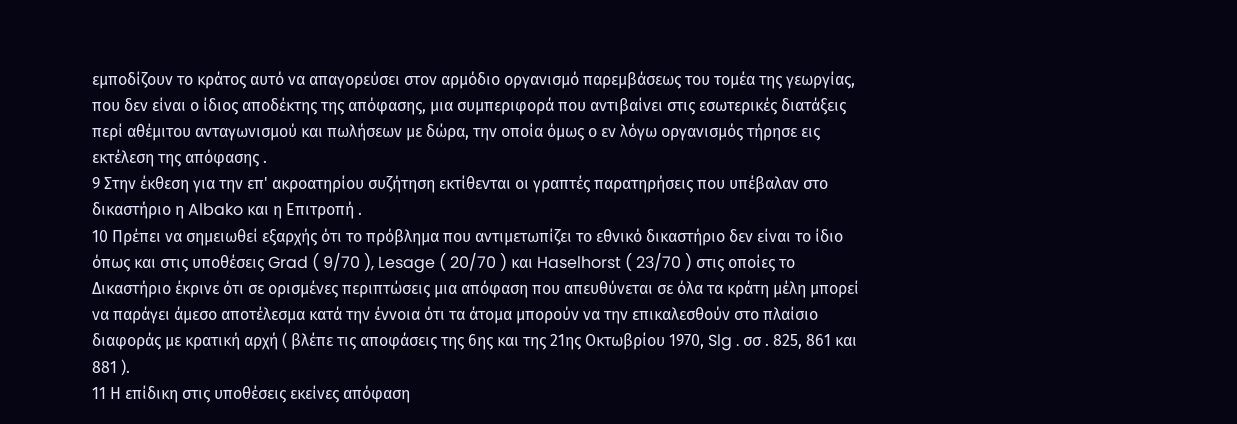εμποδίζουν το κράτος αυτό να απαγορεύσει στον αρμόδιο οργανισμό παρεμβάσεως του τομέα της γεωργίας, που δεν είναι ο ίδιος αποδέκτης της απόφασης, μια συμπεριφορά που αντιβαίνει στις εσωτερικές διατάξεις περί αθέμιτου ανταγωνισμού και πωλήσεων με δώρα, την οποία όμως ο εν λόγω οργανισμός τήρησε εις εκτέλεση της απόφασης .
9 Στην έκθεση για την επ' ακροατηρίου συζήτηση εκτίθενται οι γραπτές παρατηρήσεις που υπέβαλαν στο δικαστήριο η Albako και η Επιτροπή .
10 Πρέπει να σημειωθεί εξαρχής ότι το πρόβλημα που αντιμετωπίζει το εθνικό δικαστήριο δεν είναι το ίδιο όπως και στις υποθέσεις Grad ( 9/70 ), Lesage ( 20/70 ) και Haselhorst ( 23/70 ) στις οποίες το Δικαστήριο έκρινε ότι σε ορισμένες περιπτώσεις μια απόφαση που απευθύνεται σε όλα τα κράτη μέλη μπορεί να παράγει άμεσο αποτέλεσμα κατά την έννοια ότι τα άτομα μπορούν να την επικαλεσθούν στο πλαίσιο διαφοράς με κρατική αρχή ( βλέπε τις αποφάσεις της 6ης και της 21ης Οκτωβρίου 1970, Slg . σσ . 825, 861 και 881 ).
11 Η επίδικη στις υποθέσεις εκείνες απόφαση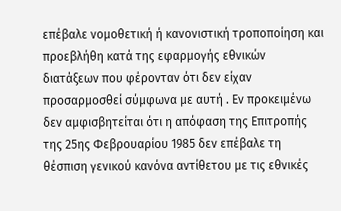επέβαλε νομοθετική ή κανονιστική τροποποίηση και προεβλήθη κατά της εφαρμογής εθνικών διατάξεων που φέρονταν ότι δεν είχαν προσαρμοσθεί σύμφωνα με αυτή . Εν προκειμένω δεν αμφισβητείται ότι η απόφαση της Επιτροπής της 25ης Φεβρουαρίου 1985 δεν επέβαλε τη θέσπιση γενικού κανόνα αντίθετου με τις εθνικές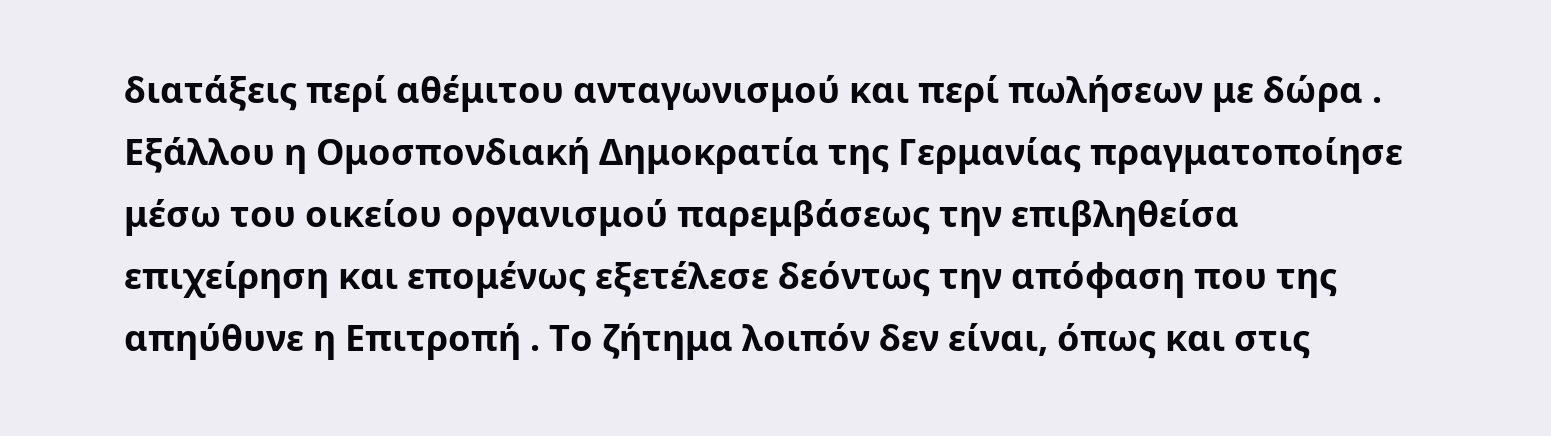διατάξεις περί αθέμιτου ανταγωνισμού και περί πωλήσεων με δώρα . Εξάλλου η Ομοσπονδιακή Δημοκρατία της Γερμανίας πραγματοποίησε μέσω του οικείου οργανισμού παρεμβάσεως την επιβληθείσα επιχείρηση και επομένως εξετέλεσε δεόντως την απόφαση που της απηύθυνε η Επιτροπή . Το ζήτημα λοιπόν δεν είναι, όπως και στις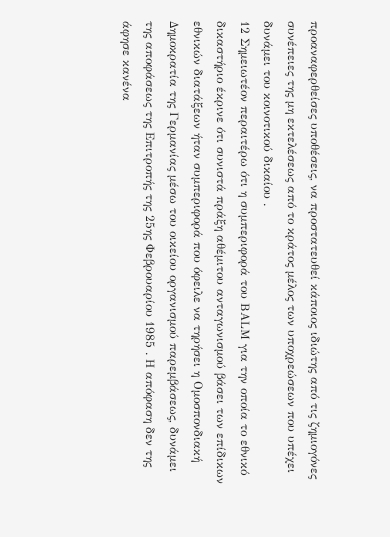προαναφερθείσες υποθέσεις, να προστατευθεί κάποιος ιδιώτης από τις ζημιογόνες συνέπειες της μη εκτελέσεως από το κράτος μέλος των υποχρεώσεων που υπέχει δυνάμει του κοινοτικού δικαίου .
12 Σημειωτέον περαιτέρω ότι η συμπεριφορά του ΒΑLΜ για την οποία το εθνικό δικαστήριο έκρινε ότι συνιστά πράξη αθέμιτου ανταγωνισμού βάσει των επίδικων εθνικών διατάξεων ήταν συμπεριφορά που όφειλε να τηρήσει η Ομοσπονδιακή Δημοκρατία της Γερμανίας μέσω του οικείου οργανισμού παρεμβάσεως, δυνάμει της αποφάσεως της Επιτροπής της 25ης Φεβρουαρίου 1985 . Η απόφαση δεν της άφησε κανένα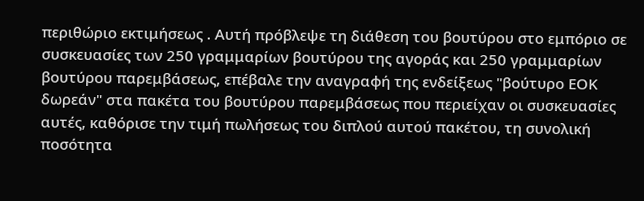περιθώριο εκτιμήσεως . Αυτή πρόβλεψε τη διάθεση του βουτύρου στο εμπόριο σε συσκευασίες των 250 γραμμαρίων βουτύρου της αγοράς και 250 γραμμαρίων βουτύρου παρεμβάσεως, επέβαλε την αναγραφή της ενδείξεως "βούτυρο ΕΟΚ δωρεάν" στα πακέτα του βουτύρου παρεμβάσεως που περιείχαν οι συσκευασίες αυτές, καθόρισε την τιμή πωλήσεως του διπλού αυτού πακέτου, τη συνολική ποσότητα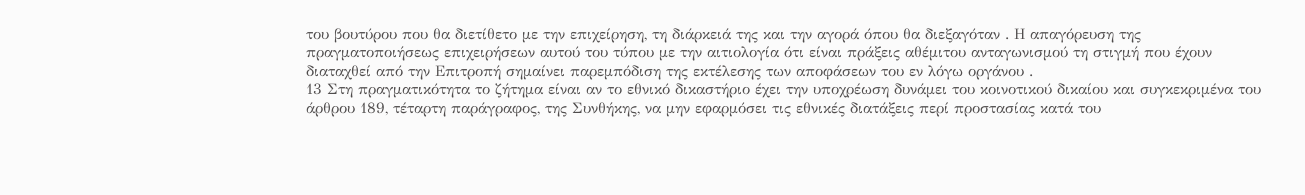του βουτύρου που θα διετίθετο με την επιχείρηση, τη διάρκειά της και την αγορά όπου θα διεξαγόταν . Η απαγόρευση της πραγματοποιήσεως επιχειρήσεων αυτού του τύπου με την αιτιολογία ότι είναι πράξεις αθέμιτου ανταγωνισμού τη στιγμή που έχουν διαταχθεί από την Επιτροπή σημαίνει παρεμπόδιση της εκτέλεσης των αποφάσεων του εν λόγω οργάνου .
13 Στη πραγματικότητα το ζήτημα είναι αν το εθνικό δικαστήριο έχει την υποχρέωση δυνάμει του κοινοτικού δικαίου και συγκεκριμένα του άρθρου 189, τέταρτη παράγραφος, της Συνθήκης, να μην εφαρμόσει τις εθνικές διατάξεις περί προστασίας κατά του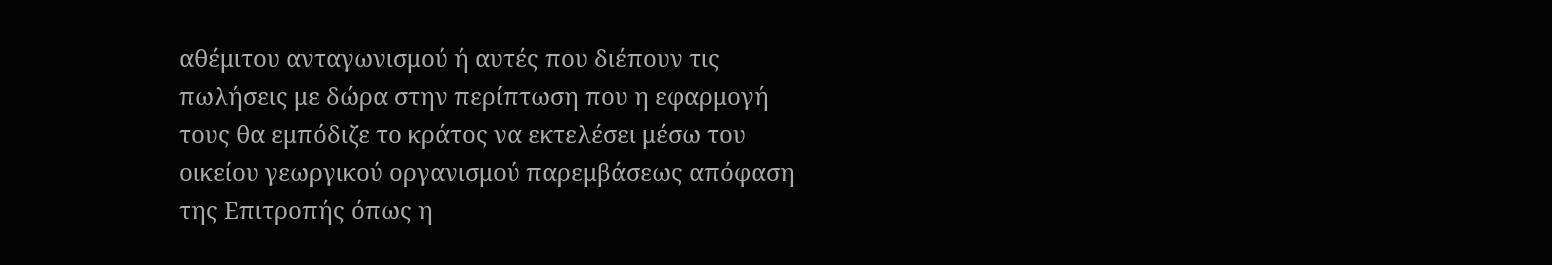αθέμιτου ανταγωνισμού ή αυτές που διέπουν τις πωλήσεις με δώρα στην περίπτωση που η εφαρμογή τους θα εμπόδιζε το κράτος να εκτελέσει μέσω του οικείου γεωργικού οργανισμού παρεμβάσεως απόφαση της Επιτροπής όπως η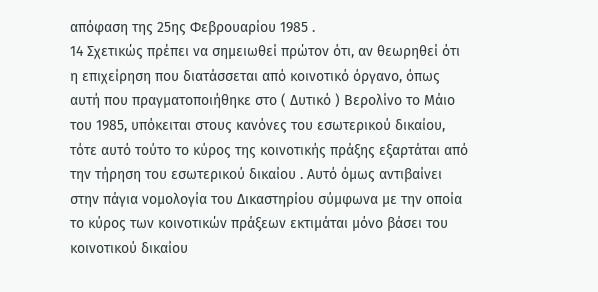απόφαση της 25ης Φεβρουαρίου 1985 .
14 Σχετικώς πρέπει να σημειωθεί πρώτον ότι, αν θεωρηθεί ότι η επιχείρηση που διατάσσεται από κοινοτικό όργανο, όπως αυτή που πραγματοποιήθηκε στο ( Δυτικό ) Βερολίνο το Μάιο του 1985, υπόκειται στους κανόνες του εσωτερικού δικαίου, τότε αυτό τούτο το κύρος της κοινοτικής πράξης εξαρτάται από την τήρηση του εσωτερικού δικαίου . Αυτό όμως αντιβαίνει στην πάγια νομολογία του Δικαστηρίου σύμφωνα με την οποία το κύρος των κοινοτικών πράξεων εκτιμάται μόνο βάσει του κοινοτικού δικαίου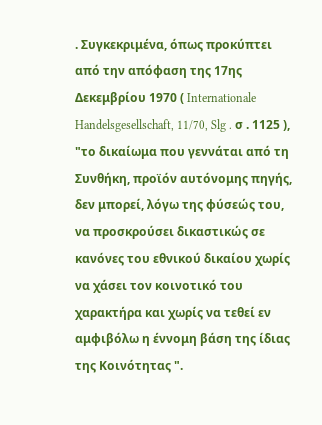. Συγκεκριμένα, όπως προκύπτει από την απόφαση της 17ης Δεκεμβρίου 1970 ( Internationale Handelsgesellschaft, 11/70, Slg . σ . 1125 ), "το δικαίωμα που γεννάται από τη Συνθήκη, προϊόν αυτόνομης πηγής, δεν μπορεί, λόγω της φύσεώς του, να προσκρούσει δικαστικώς σε κανόνες του εθνικού δικαίου χωρίς να χάσει τον κοινοτικό του χαρακτήρα και χωρίς να τεθεί εν αμφιβόλω η έννομη βάση της ίδιας της Κοινότητας ".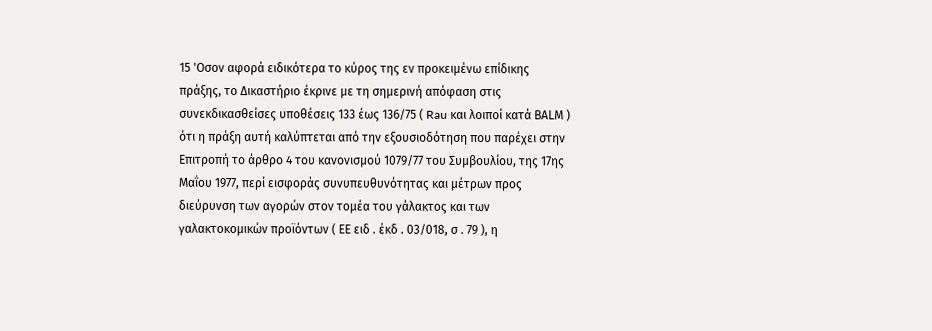15 'Οσον αφορά ειδικότερα το κύρος της εν προκειμένω επίδικης πράξης, το Δικαστήριο έκρινε με τη σημερινή απόφαση στις συνεκδικασθείσες υποθέσεις 133 έως 136/75 ( Rau και λοιποί κατά ΒΑLΜ ) ότι η πράξη αυτή καλύπτεται από την εξουσιοδότηση που παρέχει στην Επιτροπή το άρθρο 4 του κανονισμού 1079/77 του Συμβουλίου, της 17ης Μαΐου 1977, περί εισφοράς συνυπευθυνότητας και μέτρων προς διεύρυνση των αγορών στον τομέα του γάλακτος και των γαλακτοκομικών προϊόντων ( ΕΕ ειδ . έκδ . 03/018, σ . 79 ), η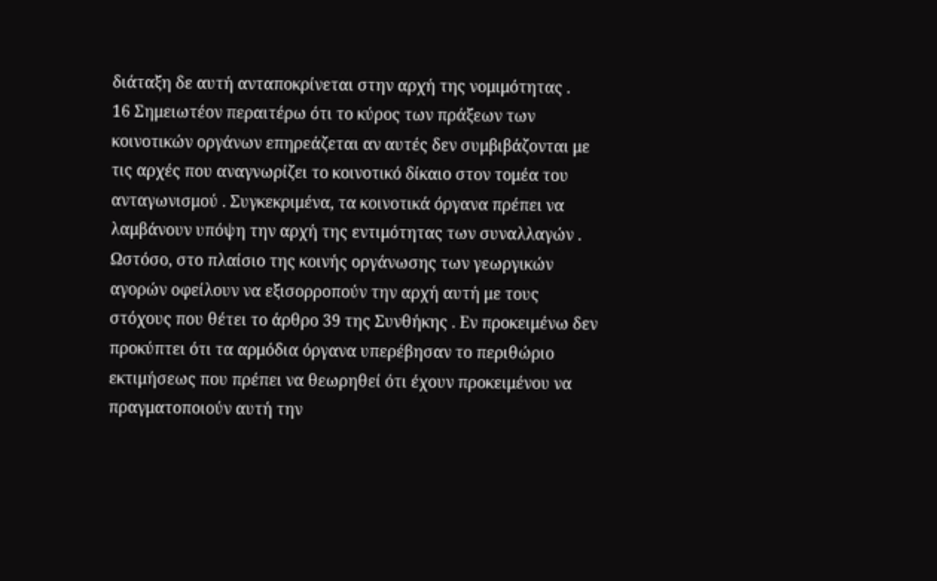διάταξη δε αυτή ανταποκρίνεται στην αρχή της νομιμότητας .
16 Σημειωτέον περαιτέρω ότι το κύρος των πράξεων των κοινοτικών οργάνων επηρεάζεται αν αυτές δεν συμβιβάζονται με τις αρχές που αναγνωρίζει το κοινοτικό δίκαιο στον τομέα του ανταγωνισμού . Συγκεκριμένα, τα κοινοτικά όργανα πρέπει να λαμβάνουν υπόψη την αρχή της εντιμότητας των συναλλαγών . Ωστόσο, στο πλαίσιο της κοινής οργάνωσης των γεωργικών αγορών οφείλουν να εξισορροπούν την αρχή αυτή με τους στόχους που θέτει το άρθρο 39 της Συνθήκης . Εν προκειμένω δεν προκύπτει ότι τα αρμόδια όργανα υπερέβησαν το περιθώριο εκτιμήσεως που πρέπει να θεωρηθεί ότι έχουν προκειμένου να πραγματοποιούν αυτή την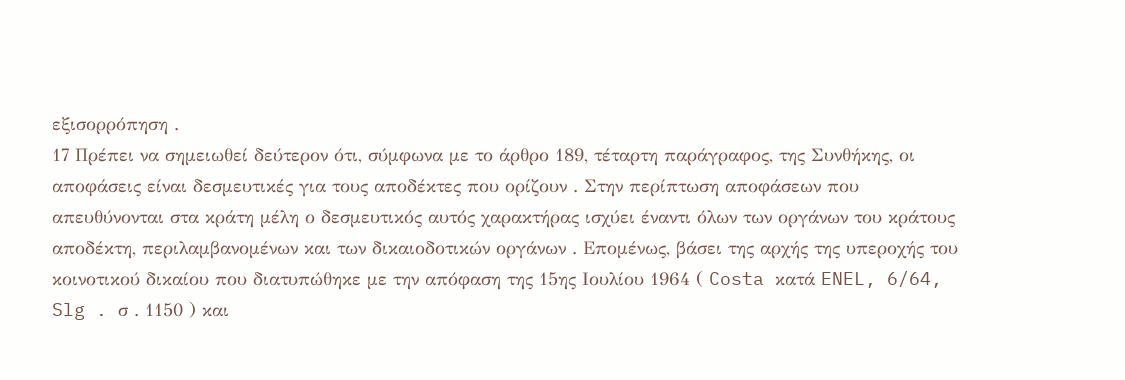εξισορρόπηση .
17 Πρέπει να σημειωθεί δεύτερον ότι, σύμφωνα με το άρθρο 189, τέταρτη παράγραφος, της Συνθήκης, οι αποφάσεις είναι δεσμευτικές για τους αποδέκτες που ορίζουν . Στην περίπτωση αποφάσεων που απευθύνονται στα κράτη μέλη ο δεσμευτικός αυτός χαρακτήρας ισχύει έναντι όλων των οργάνων του κράτους αποδέκτη, περιλαμβανομένων και των δικαιοδοτικών οργάνων . Επομένως, βάσει της αρχής της υπεροχής του κοινοτικού δικαίου που διατυπώθηκε με την απόφαση της 15ης Ιουλίου 1964 ( Costa κατά ENEL, 6/64, Slg . σ . 1150 ) και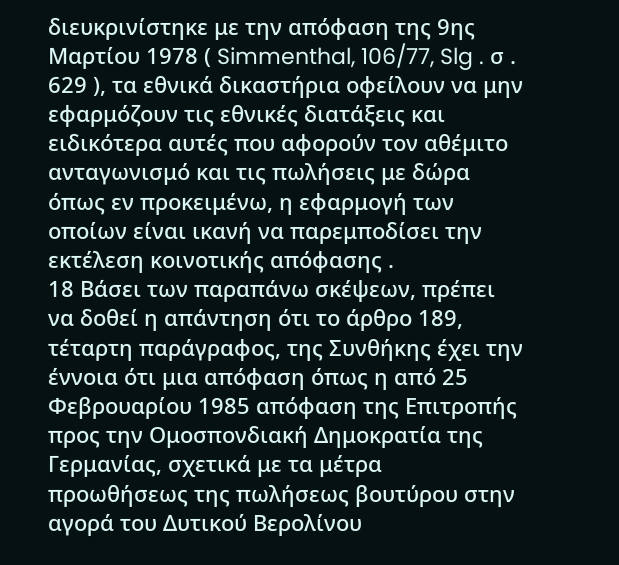διευκρινίστηκε με την απόφαση της 9ης Μαρτίου 1978 ( Simmenthal, 106/77, Slg . σ . 629 ), τα εθνικά δικαστήρια οφείλουν να μην εφαρμόζουν τις εθνικές διατάξεις και ειδικότερα αυτές που αφορούν τον αθέμιτο ανταγωνισμό και τις πωλήσεις με δώρα όπως εν προκειμένω, η εφαρμογή των οποίων είναι ικανή να παρεμποδίσει την εκτέλεση κοινοτικής απόφασης .
18 Βάσει των παραπάνω σκέψεων, πρέπει να δοθεί η απάντηση ότι το άρθρο 189, τέταρτη παράγραφος, της Συνθήκης έχει την έννοια ότι μια απόφαση όπως η από 25 Φεβρουαρίου 1985 απόφαση της Επιτροπής προς την Ομοσπονδιακή Δημοκρατία της Γερμανίας, σχετικά με τα μέτρα προωθήσεως της πωλήσεως βουτύρου στην αγορά του Δυτικού Βερολίνου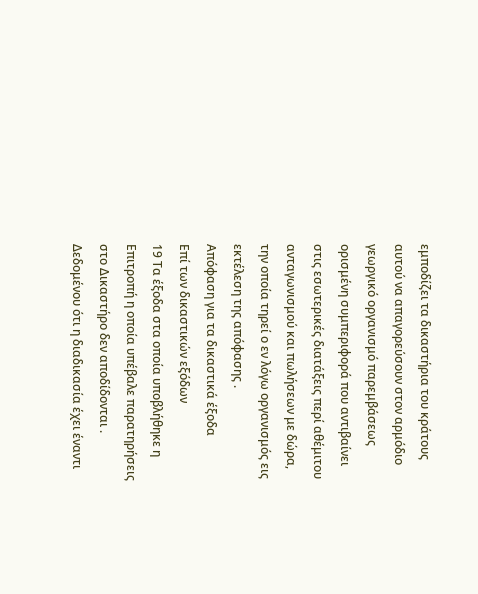εμποδίζει τα δικαστήρια του κράτους αυτού να απαγορεύσουν στον αρμόδιο γεωργικό οργανισμό παρεμβάσεως ορισμένη συμπεριφορά που αντιβαίνει στις εσωτερικές διατάξεις περί αθέμιτου ανταγωνισμού και πωλήσεων με δώρα, την οποία τηρεί ο εν λόγω οργανισμός εις εκτέλεση της απόφασης .
Απόφαση για τα δικαστικά έξοδα
Επί των δικαστικών εξόδων
19 Τα έξοδα στα οποία υποβλήθηκε η Επιτροπή η οποία υπέβαλε παρατηρήσεις στο Δικαστήρο δεν αποδίδονται . Δεδομένου ότι η διαδικασία έχει έναντι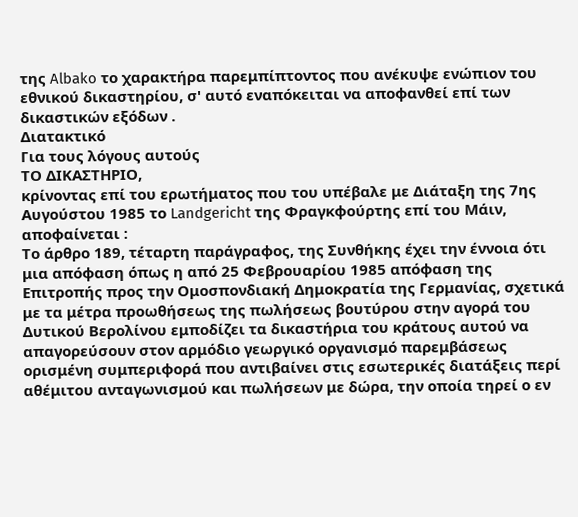της Albako το χαρακτήρα παρεμπίπτοντος που ανέκυψε ενώπιον του εθνικού δικαστηρίου, σ' αυτό εναπόκειται να αποφανθεί επί των δικαστικών εξόδων .
Διατακτικό
Για τους λόγους αυτούς
ΤΟ ΔΙΚΑΣΤΗΡΙΟ,
κρίνοντας επί του ερωτήματος που του υπέβαλε με Διάταξη της 7ης Αυγούστου 1985 το Landgericht της Φραγκφούρτης επί του Μάιν, αποφαίνεται :
Το άρθρο 189, τέταρτη παράγραφος, της Συνθήκης έχει την έννοια ότι μια απόφαση όπως η από 25 Φεβρουαρίου 1985 απόφαση της Επιτροπής προς την Ομοσπονδιακή Δημοκρατία της Γερμανίας, σχετικά με τα μέτρα προωθήσεως της πωλήσεως βουτύρου στην αγορά του Δυτικού Βερολίνου εμποδίζει τα δικαστήρια του κράτους αυτού να απαγορεύσουν στον αρμόδιο γεωργικό οργανισμό παρεμβάσεως ορισμένη συμπεριφορά που αντιβαίνει στις εσωτερικές διατάξεις περί αθέμιτου ανταγωνισμού και πωλήσεων με δώρα, την οποία τηρεί ο εν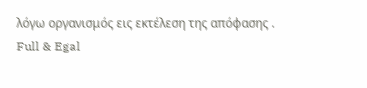λόγω οργανισμός εις εκτέλεση της απόφασης .
Full & Egal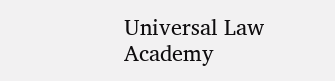Universal Law Academy